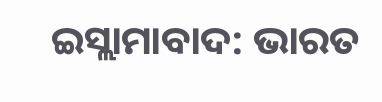ଇସ୍ଲାମାବାଦ: ଭାରତ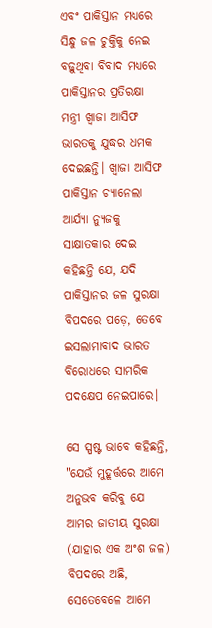ଏବଂ ପାକିସ୍ତାନ ମଧ୍ୟରେ ସିନ୍ଧୁ ଜଳ ଚୁକ୍ତିକୁ ନେଇ ବଢ଼ୁଥିବା ବିବାଦ ମଧ୍ୟରେ ପାକିସ୍ତାନର ପ୍ରତିରକ୍ଷା ମନ୍ତ୍ରୀ ଖ୍ୱାଜା ଆସିଫ ଭାରତକୁ ଯୁଦ୍ଧର ଧମକ ଦେଇଛନ୍ତି। ଖ୍ୱାଜା ଆସିଫ ପାକିସ୍ତାନ ଚ୍ୟାନେଲା ଆର୍ଯ୍ୟା ନ୍ୟୁଜକୁ ସାକ୍ଷାତକାର ଦେଇ କହିଛନ୍ତି ଯେ, ଯଦି ପାକିସ୍ତାନର ଜଳ ସୁରକ୍ଷା ବିପଦରେ ପଡ଼େ, ତେବେ ଇସଲାମାବାଦ ଭାରତ ବିରୋଧରେ ସାମରିକ ପଦକ୍ଷେପ ନେଇପାରେ।

ସେ ସ୍ପଷ୍ଟ ଭାବେ କହିଛନ୍ତି, "ଯେଉଁ ମୁହୂର୍ତ୍ତରେ ଆମେ ଅନୁଭବ କରିବୁ ଯେ ଆମର ଜାତୀୟ ସୁରକ୍ଷା (ଯାହାର ଏକ ଅଂଶ ଜଳ) ବିପଦରେ ଅଛି, ସେତେବେଳେ ଆମେ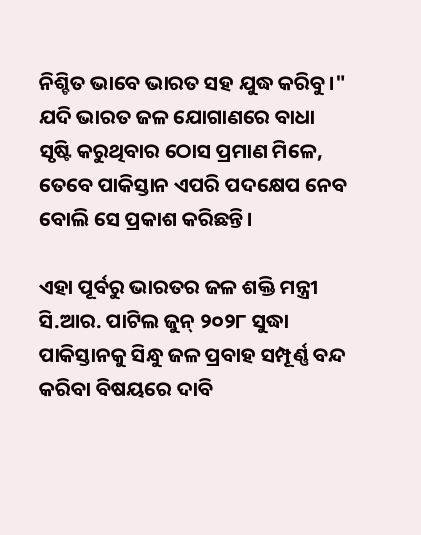ନିଶ୍ଚିତ ଭାବେ ଭାରତ ସହ ଯୁଦ୍ଧ କରିବୁ।" ଯଦି ଭାରତ ଜଳ ଯୋଗାଣରେ ବାଧା ସୃଷ୍ଟି କରୁଥିବାର ଠୋସ ପ୍ରମାଣ ମିଳେ, ତେବେ ପାକିସ୍ତାନ ଏପରି ପଦକ୍ଷେପ ନେବ ବୋଲି ସେ ପ୍ରକାଶ କରିଛନ୍ତି।

ଏହା ପୂର୍ବରୁ ଭାରତର ଜଳ ଶକ୍ତି ମନ୍ତ୍ରୀ ସି.ଆର. ପାଟିଲ ଜୁନ୍ ୨୦୨୮ ସୁଦ୍ଧା ପାକିସ୍ତାନକୁ ସିନ୍ଧୁ ଜଳ ପ୍ରବାହ ସମ୍ପୂର୍ଣ୍ଣ ବନ୍ଦ କରିବା ବିଷୟରେ ଦାବି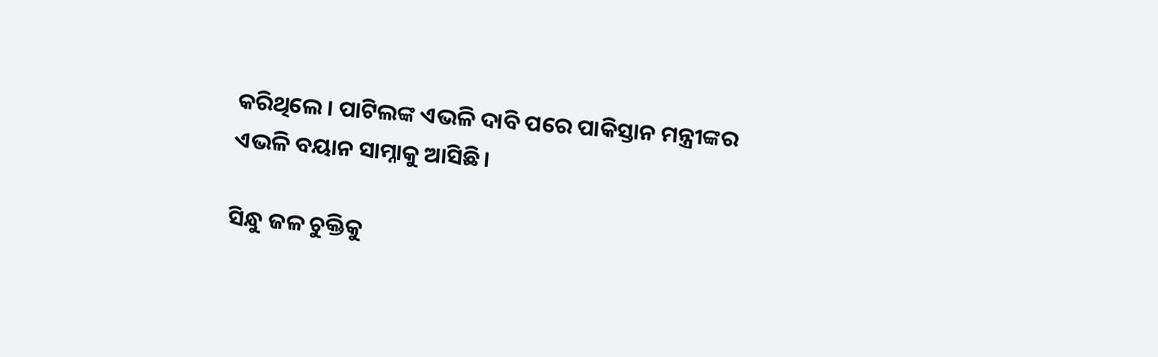କରିଥିଲେ। ପାଟିଲଙ୍କ ଏଭଳି ଦାବି ପରେ ପାକିସ୍ତାନ ମନ୍ତ୍ରୀଙ୍କର ଏଭଳି ବୟାନ ସାମ୍ନାକୁ ଆସିଛି।

ସିନ୍ଧୁ ଜଳ ଚୁକ୍ତିକୁ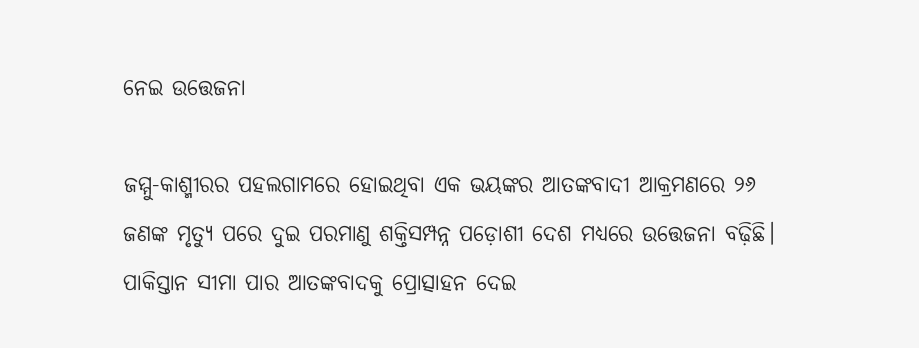ନେଇ ଉତ୍ତେଜନା

ଜମ୍ମୁ-କାଶ୍ମୀରର ପହଲଗାମରେ ହୋଇଥିବା ଏକ ଭୟଙ୍କର ଆତଙ୍କବାଦୀ ଆକ୍ରମଣରେ ୨୬ ଜଣଙ୍କ ମୃତ୍ୟୁ ପରେ ଦୁଇ ପରମାଣୁ ଶକ୍ତିସମ୍ପନ୍ନ ପଡ଼ୋଶୀ ଦେଶ ମଧ୍ୟରେ ଉତ୍ତେଜନା ବଢ଼ିଛି। ପାକିସ୍ତାନ ସୀମା ପାର ଆତଙ୍କବାଦକୁ ପ୍ରୋତ୍ସାହନ ଦେଇ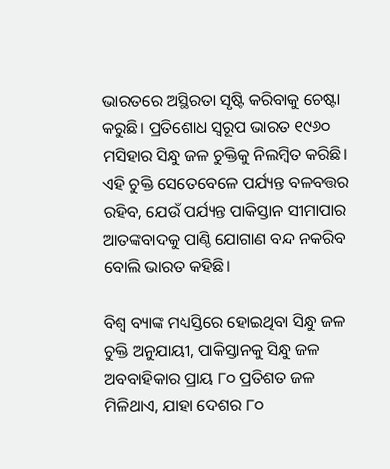ଭାରତରେ ଅସ୍ଥିରତା ସୃଷ୍ଟି କରିବାକୁ ଚେଷ୍ଟା କରୁଛି। ପ୍ରତିଶୋଧ ସ୍ୱରୂପ ଭାରତ ୧୯୬୦ ମସିହାର ସିନ୍ଧୁ ଜଳ ଚୁକ୍ତିକୁ ନିଲମ୍ବିତ କରିଛି। ଏହି ଚୁକ୍ତି ସେତେବେଳେ ପର୍ଯ୍ୟନ୍ତ ବଳବତ୍ତର ରହିବ, ଯେଉଁ ପର୍ଯ୍ୟନ୍ତ ପାକିସ୍ତାନ ସୀମାପାର ଆତଙ୍କବାଦକୁ ପାଣ୍ଠି ଯୋଗାଣ ବନ୍ଦ ନକରିବ ବୋଲି ଭାରତ କହିଛି।

ବିଶ୍ୱ ବ୍ୟାଙ୍କ ମଧ୍ୟସ୍ତିରେ ହୋଇଥିବା ସିନ୍ଧୁ ଜଳ ଚୁକ୍ତି ଅନୁଯାୟୀ, ପାକିସ୍ତାନକୁ ସିନ୍ଧୁ ଜଳ ଅବବାହିକାର ପ୍ରାୟ ୮୦ ପ୍ରତିଶତ ଜଳ ମିଳିଥାଏ, ଯାହା ଦେଶର ୮୦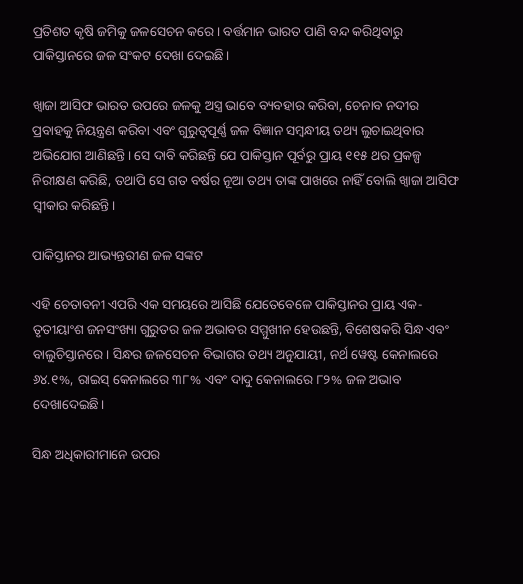ପ୍ରତିଶତ କୃଷି ଜମିକୁ ଜଳସେଚନ କରେ। ବର୍ତ୍ତମାନ ଭାରତ ପାଣି ବନ୍ଦ କରିଥିବାରୁ ପାକିସ୍ତାନରେ ଜଳ ସଂକଟ ଦେଖା ଦେଇଛି।

ଖ୍ୱାଜା ଆସିଫ ଭାରତ ଉପରେ ଜଳକୁ ଅସ୍ତ୍ର ଭାବେ ବ୍ୟବହାର କରିବା, ଚେନାବ ନଦୀର ପ୍ରବାହକୁ ନିୟନ୍ତ୍ରଣ କରିବା ଏବଂ ଗୁରୁତ୍ୱପୂର୍ଣ୍ଣ ଜଳ ବିଜ୍ଞାନ ସମ୍ବନ୍ଧୀୟ ତଥ୍ୟ ଲୁଚାଇଥିବାର ଅଭିଯୋଗ ଆଣିଛନ୍ତି। ସେ ଦାବି କରିଛନ୍ତି ଯେ ପାକିସ୍ତାନ ପୂର୍ବରୁ ପ୍ରାୟ ୧୧୫ ଥର ପ୍ରକଳ୍ପ ନିରୀକ୍ଷଣ କରିଛି, ତଥାପି ସେ ଗତ ବର୍ଷର ନୂଆ ତଥ୍ୟ ତାଙ୍କ ପାଖରେ ନାହିଁ ବୋଲି ଖ୍ୱାଜା ଆସିଫ ସ୍ୱୀକାର କରିଛନ୍ତି।

ପାକିସ୍ତାନର ଆଭ୍ୟନ୍ତରୀଣ ଜଳ ସଙ୍କଟ

ଏହି ଚେତାବନୀ ଏପରି ଏକ ସମୟରେ ଆସିଛି ଯେତେବେଳେ ପାକିସ୍ତାନର ପ୍ରାୟ ଏକ-ତୃତୀୟାଂଶ ଜନସଂଖ୍ୟା ଗୁରୁତର ଜଳ ଅଭାବର ସମ୍ମୁଖୀନ ହେଉଛନ୍ତି, ବିଶେଷକରି ସିନ୍ଧ ଏବଂ ବାଲୁଚିସ୍ତାନରେ। ସିନ୍ଧର ଜଳସେଚନ ବିଭାଗର ତଥ୍ୟ ଅନୁଯାୟୀ, ନର୍ଥ ୱେଷ୍ଟ କେନାଲରେ ୬୪.୧%, ରାଇସ୍ କେନାଲରେ ୩୮% ଏବଂ ଦାଦୁ କେନାଲରେ ୮୨% ଜଳ ଅଭାବ ଦେଖାଦେଇଛି।

ସିନ୍ଧ ଅଧିକାରୀମାନେ ଉପର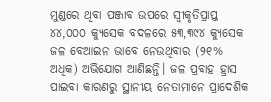ମୁଣ୍ଡରେ ଥିବା ପଞ୍ଜାବ ଉପରେ ସ୍ୱୀକୃତିପ୍ରାପ୍ତ ୪୪,୦୦୦ କ୍ୟୁସେକ ବଦଳରେ ୫୩,୩୯୪ କ୍ୟୁସେକ ଜଳ ବେଆଇନ ଭାବେ ନେଉଥିବାର (୨୧% ଅଧିକ) ଅଭିଯୋଗ ଆଣିଛନ୍ତି। ଜଳ ପ୍ରବାହ ହ୍ରାସ ପାଇବା କାରଣରୁ ସ୍ଥାନୀୟ ନେତାମାନେ ପ୍ରାଦେଶିକ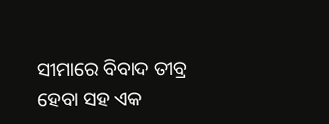ସୀମାରେ ବିବାଦ ତୀବ୍ର ହେବା ସହ ଏକ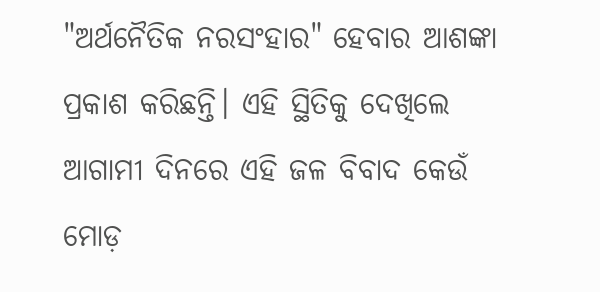"ଅର୍ଥନୈତିକ ନରସଂହାର" ହେବାର ଆଶଙ୍କା ପ୍ରକାଶ କରିଛନ୍ତି। ଏହି ସ୍ଥିତିକୁ ଦେଖିଲେ ଆଗାମୀ ଦିନରେ ଏହି ଜଳ ବିବାଦ କେଉଁ ମୋଡ଼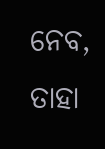ନେବ, ତାହା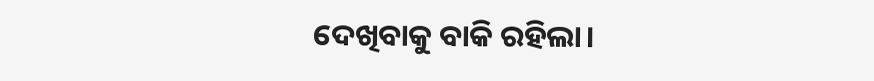ଦେଖିବାକୁ ବାକି ରହିଲା।